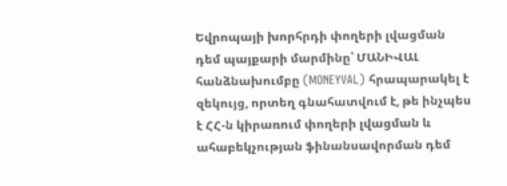Եվրոպայի խորհրդի փողերի լվացման դեմ պայքարի մարմինը՝ ՄԱՆԻՎԱԼ հանձնախումբը (MONEYVAL) հրապարակել է զեկույց, որտեղ գնահատվում է, թե ինչպես է ՀՀ-ն կիրառում փողերի լվացման և ահաբեկչության ֆինանսավորման դեմ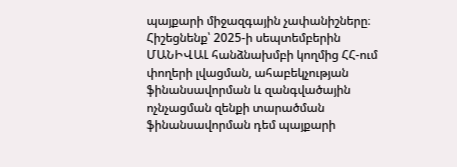պայքարի միջազգային չափանիշները։
Հիշեցնենք՝ 2025-ի սեպտեմբերին ՄԱՆԻՎԱԼ հանձնախմբի կողմից ՀՀ-ում փողերի լվացման, ահաբեկչության ֆինանսավորման և զանգվածային ոչնչացման զենքի տարածման ֆինանսավորման դեմ պայքարի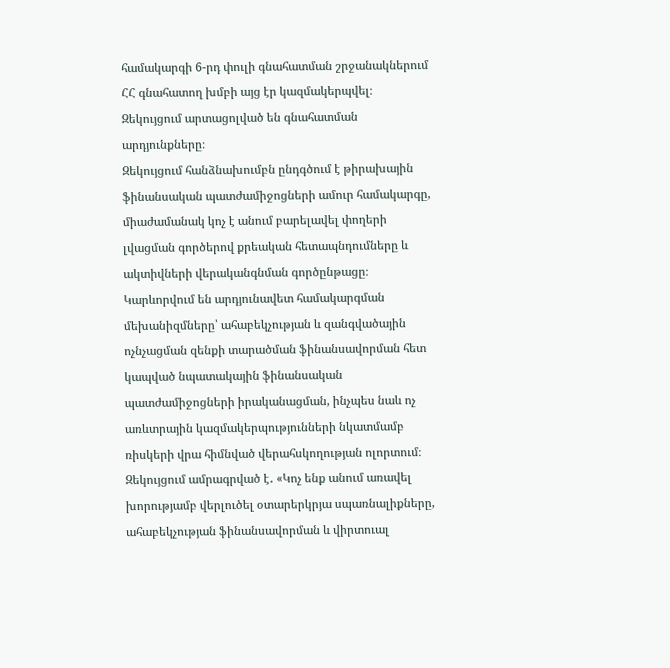համակարգի 6-րդ փուլի գնահատման շրջանակներում ՀՀ գնահատող խմբի այց էր կազմակերպվել։ Զեկույցում արտացոլված են գնահատման արդյունքները։
Զեկույցում հանձնախումբն ընդգծում է թիրախային ֆինանսական պատժամիջոցների ամուր համակարգը, միաժամանակ կոչ է անում բարելավել փողերի լվացման գործերով քրեական հետապնդումները և ակտիվների վերականգնման գործընթացը։ Կարևորվում են արդյունավետ համակարգման մեխանիզմները՝ ահաբեկչության և զանգվածային ոչնչացման զենքի տարածման ֆինանսավորման հետ կապված նպատակային ֆինանսական պատժամիջոցների իրականացման, ինչպես նաև ոչ առևտրային կազմակերպությունների նկատմամբ ռիսկերի վրա հիմնված վերահսկողության ոլորտում։
Զեկույցում ամրագրված է․ «Կոչ ենք անում առավել խորությամբ վերլուծել օտարերկրյա սպառնալիքները, ահաբեկչության ֆինանսավորման և վիրտուալ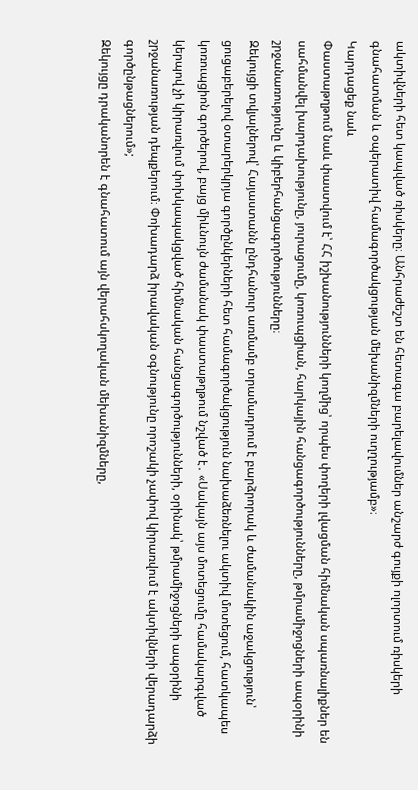ակտիվների հետ կապված ռիսկերը։ Անհրաժեշտ են հետագա բարելավումներ անշարժ գույքի ոլորտում ռիսկերի գնահատման և օպերատիվ համագործակցության մեխանիզմների ուղղությամբ»։
Կարդացեք նաև
Փաստաթղթում նաև փաստվում է՝ ՀՀ իշխանությունների կողմից՝ որպես փողերի լվացման հիմնական սպառնալիքներ են սահմանվել խարդախությունը, յուրացումը, կոռուպցիան, հարկային հանցագործությունները, թմրամիջոցների ապօրինի շրջանառությունը և կիբերհանցագործությունները։
Զեկույցի տվյալներով՝ Հայաստանն ընդհանուր առմամբ տրամադրում է բարձրորակ և ժամանակին աջակցություն՝ ցուցաբերելով օտարերկրյա գործընկերների հետ համագործակցություն նախաձեռնելու ակտիվ մոտեցում, հատկապես կոռուպցիոն գործերով, բայց միևնույն ժամանակ փաստաթղթում նշված է․ «Սակայն այս մոտեցումը համակարգված կերպով չի կիրառվում փոխկապակցված հիմնական հանցագործությունների, օրինակ՝ թմրամիջոցների ապօրինի շրջանառության դեպքերում։ Փոխադարձ իրավական օգնությունը որոշակի չափով կիրառվում է ակտիվների վերադարձի գործընթացներում»;
Զեկույցը դրականորեն է գնահատում այն վերահսկողական մեխանիզմները,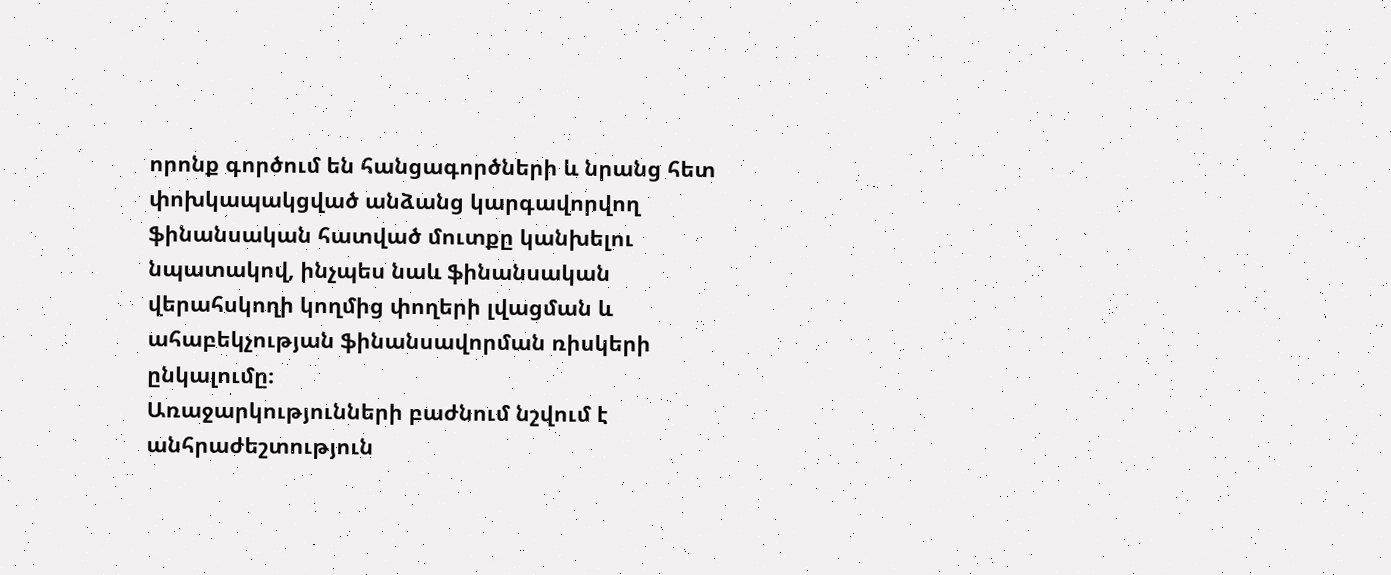որոնք գործում են հանցագործների և նրանց հետ փոխկապակցված անձանց կարգավորվող ֆինանսական հատված մուտքը կանխելու նպատակով, ինչպես նաև ֆինանսական վերահսկողի կողմից փողերի լվացման և ահաբեկչության ֆինանսավորման ռիսկերի ընկալումը։
Առաջարկությունների բաժնում նշվում է անհրաժեշտություն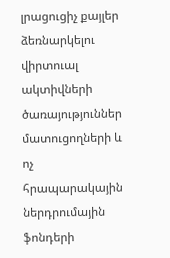լրացուցիչ քայլեր ձեռնարկելու վիրտուալ ակտիվների ծառայություններ մատուցողների և ոչ հրապարակային ներդրումային ֆոնդերի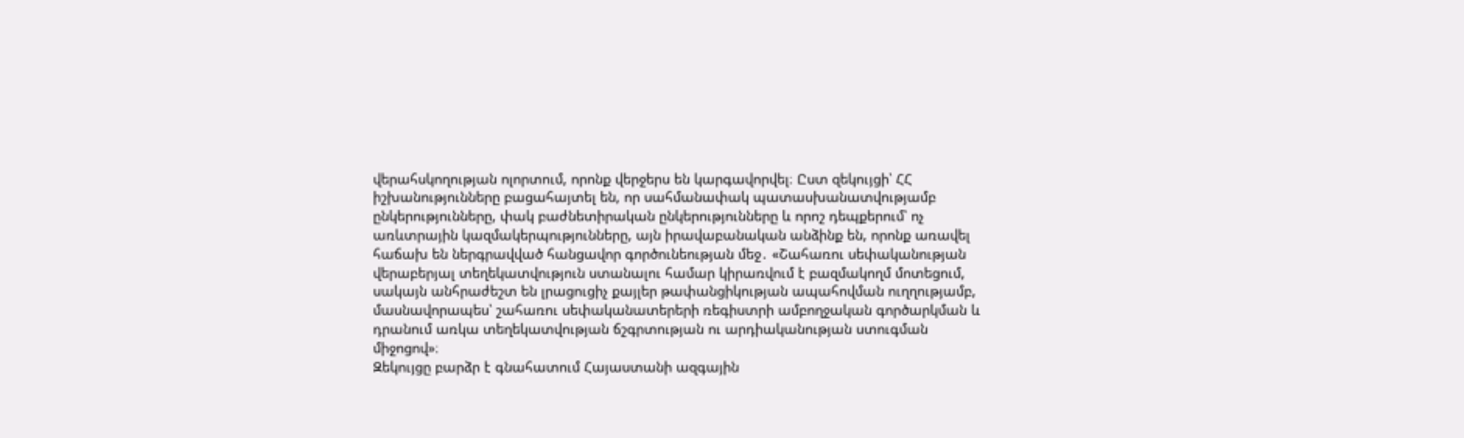վերահսկողության ոլորտում, որոնք վերջերս են կարգավորվել։ Ըստ զեկույցի՝ ՀՀ իշխանությունները բացահայտել են, որ սահմանափակ պատասխանատվությամբ ընկերությունները, փակ բաժնետիրական ընկերությունները և որոշ դեպքերում՝ ոչ առևտրային կազմակերպությունները, այն իրավաբանական անձինք են, որոնք առավել հաճախ են ներգրավված հանցավոր գործունեության մեջ․ «Շահառու սեփականության վերաբերյալ տեղեկատվություն ստանալու համար կիրառվում է բազմակողմ մոտեցում, սակայն անհրաժեշտ են լրացուցիչ քայլեր թափանցիկության ապահովման ուղղությամբ, մասնավորապես՝ շահառու սեփականատերերի ռեգիստրի ամբողջական գործարկման և դրանում առկա տեղեկատվության ճշգրտության ու արդիականության ստուգման միջոցով»։
Զեկույցը բարձր է գնահատում Հայաստանի ազգային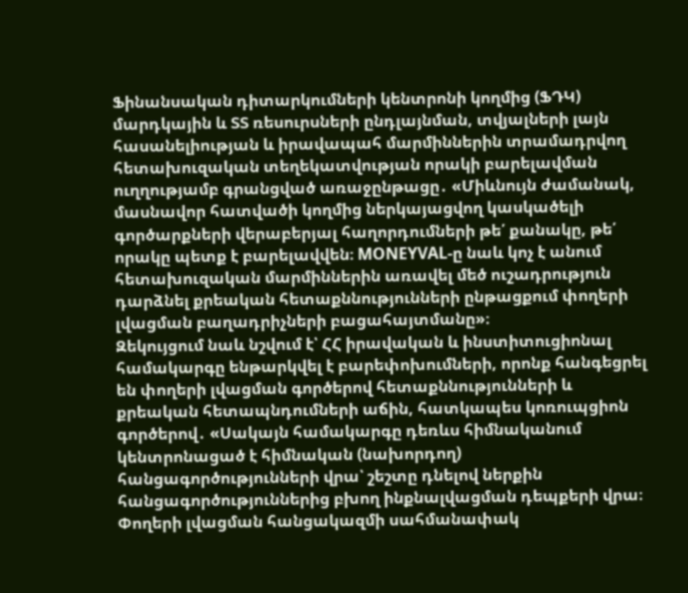Ֆինանսական դիտարկումների կենտրոնի կողմից (ՖԴԿ) մարդկային և ՏՏ ռեսուրսների ընդլայնման, տվյալների լայն հասանելիության և իրավապահ մարմիններին տրամադրվող հետախուզական տեղեկատվության որակի բարելավման ուղղությամբ գրանցված առաջընթացը․ «Միևնույն ժամանակ, մասնավոր հատվածի կողմից ներկայացվող կասկածելի գործարքների վերաբերյալ հաղորդումների թե՛ քանակը, թե՛ որակը պետք է բարելավվեն։ MONEYVAL-ը նաև կոչ է անում հետախուզական մարմիններին առավել մեծ ուշադրություն դարձնել քրեական հետաքննությունների ընթացքում փողերի լվացման բաղադրիչների բացահայտմանը»։
Զեկույցում նաև նշվում է՝ ՀՀ իրավական և ինստիտուցիոնալ համակարգը ենթարկվել է բարեփոխումների, որոնք հանգեցրել են փողերի լվացման գործերով հետաքննությունների և քրեական հետապնդումների աճին, հատկապես կոռուպցիոն գործերով․ «Սակայն համակարգը դեռևս հիմնականում կենտրոնացած է հիմնական (նախորդող) հանցագործությունների վրա՝ շեշտը դնելով ներքին հանցագործություններից բխող ինքնալվացման դեպքերի վրա։ Փողերի լվացման հանցակազմի սահմանափակ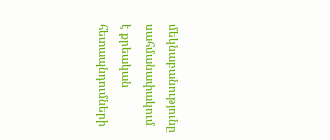մեկնաբանությունը սահմանափակում է քրեական հետապնդումների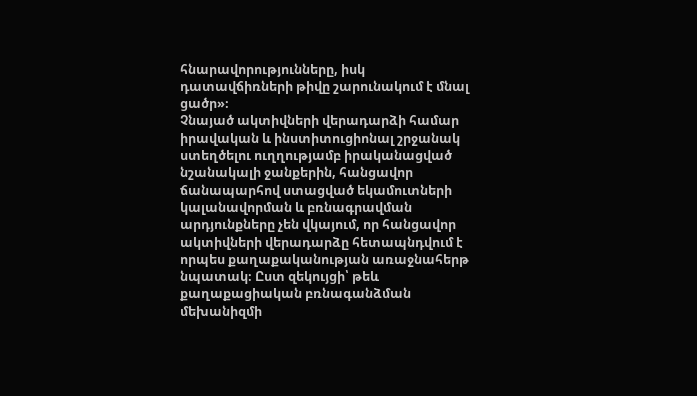հնարավորությունները, իսկ դատավճիռների թիվը շարունակում է մնալ ցածր»։
Չնայած ակտիվների վերադարձի համար իրավական և ինստիտուցիոնալ շրջանակ ստեղծելու ուղղությամբ իրականացված նշանակալի ջանքերին, հանցավոր ճանապարհով ստացված եկամուտների կալանավորման և բռնագրավման արդյունքները չեն վկայում, որ հանցավոր ակտիվների վերադարձը հետապնդվում է որպես քաղաքականության առաջնահերթ նպատակ։ Ըստ զեկույցի՝ թեև քաղաքացիական բռնագանձման մեխանիզմի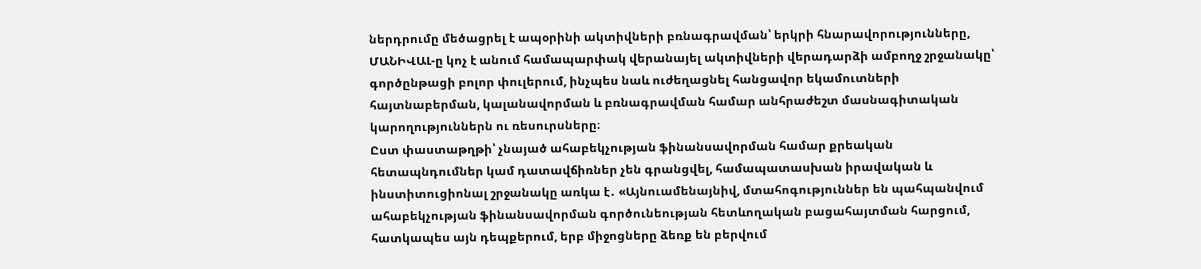ներդրումը մեծացրել է ապօրինի ակտիվների բռնագրավման՝ երկրի հնարավորությունները, ՄԱՆԻՎԱԼ-ը կոչ է անում համապարփակ վերանայել ակտիվների վերադարձի ամբողջ շրջանակը՝ գործընթացի բոլոր փուլերում, ինչպես նաև ուժեղացնել հանցավոր եկամուտների հայտնաբերման, կալանավորման և բռնագրավման համար անհրաժեշտ մասնագիտական կարողություններն ու ռեսուրսները։
Ըստ փաստաթղթի՝ չնայած ահաբեկչության ֆինանսավորման համար քրեական հետապնդումներ կամ դատավճիռներ չեն գրանցվել, համապատասխան իրավական և ինստիտուցիոնալ շրջանակը առկա է․ «Այնուամենայնիվ, մտահոգություններ են պահպանվում ահաբեկչության ֆինանսավորման գործունեության հետևողական բացահայտման հարցում, հատկապես այն դեպքերում, երբ միջոցները ձեռք են բերվում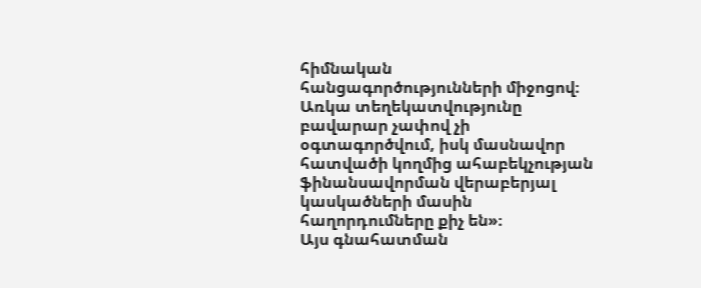հիմնական հանցագործությունների միջոցով։ Առկա տեղեկատվությունը բավարար չափով չի օգտագործվում, իսկ մասնավոր հատվածի կողմից ահաբեկչության ֆինանսավորման վերաբերյալ կասկածների մասին հաղորդումները քիչ են»։
Այս գնահատման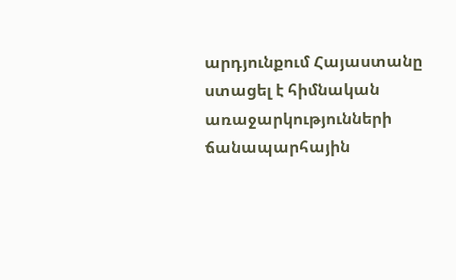արդյունքում Հայաստանը ստացել է հիմնական առաջարկությունների ճանապարհային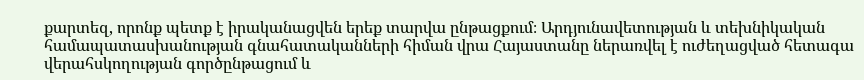քարտեզ, որոնք պետք է իրականացվեն երեք տարվա ընթացքում։ Արդյունավետության և տեխնիկական համապատասխանության գնահատականների հիման վրա Հայաստանը ներառվել է ուժեղացված հետագա վերահսկողության գործընթացում և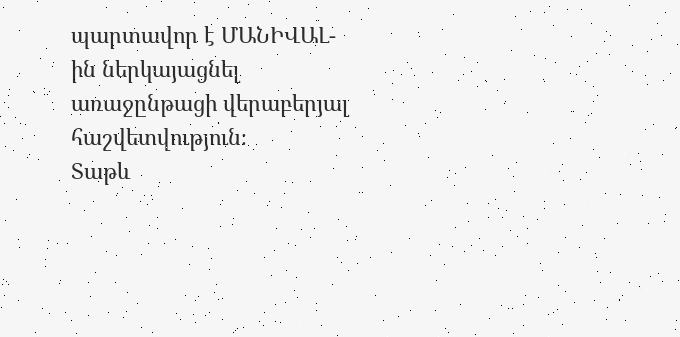պարտավոր է ՄԱՆԻՎԱԼ-ին ներկայացնել առաջընթացի վերաբերյալ հաշվետվություն։
Տաթև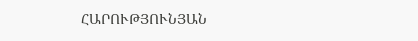ՀԱՐՈՒԹՅՈՒՆՅԱՆ